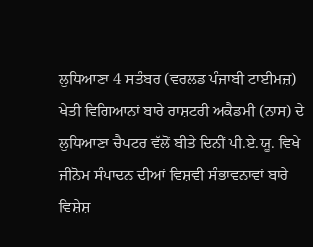ਲੁਧਿਆਣਾ 4 ਸਤੰਬਰ (ਵਰਲਡ ਪੰਜਾਬੀ ਟਾਈਮਜ਼)
ਖੇਤੀ ਵਿਗਿਆਨਾਂ ਬਾਰੇ ਰਾਸ਼ਟਰੀ ਅਕੈਡਮੀ (ਨਾਸ) ਦੇ ਲੁਧਿਆਣਾ ਚੈਪਟਰ ਵੱਲੋਂ ਬੀਤੇ ਦਿਨੀਂ ਪੀ.ਏ.ਯੂ. ਵਿਖੇ ਜੀਨੋਮ ਸੰਪਾਦਨ ਦੀਆਂ ਵਿਸ਼ਵੀ ਸੰਭਾਵਨਾਵਾਂ ਬਾਰੇ ਵਿਸ਼ੇਸ਼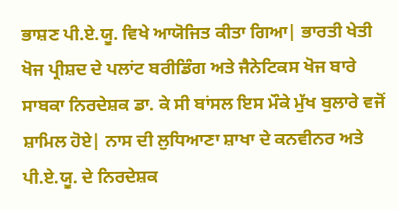ਭਾਸ਼ਣ ਪੀ.ਏ.ਯੂ. ਵਿਖੇ ਆਯੋਜਿਤ ਕੀਤਾ ਗਿਆ| ਭਾਰਤੀ ਖੇਤੀ ਖੋਜ ਪ੍ਰੀਸ਼ਦ ਦੇ ਪਲਾਂਟ ਬਰੀਡਿੰਗ ਅਤੇ ਜੈਨੇਟਿਕਸ ਖੋਜ ਬਾਰੇ ਸਾਬਕਾ ਨਿਰਦੇਸ਼ਕ ਡਾ. ਕੇ ਸੀ ਬਾਂਸਲ ਇਸ ਮੌਕੇ ਮੁੱਖ ਬੁਲਾਰੇ ਵਜੋਂ ਸ਼ਾਮਿਲ ਹੋਏ| ਨਾਸ ਦੀ ਲੁਧਿਆਣਾ ਸ਼ਾਖਾ ਦੇ ਕਨਵੀਨਰ ਅਤੇ ਪੀ.ਏ.ਯੂ. ਦੇ ਨਿਰਦੇਸ਼ਕ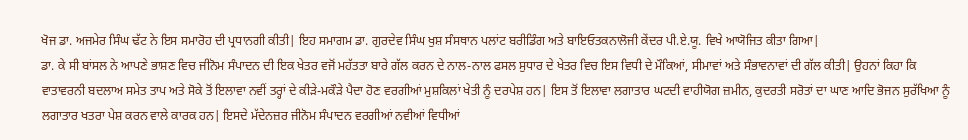ਖੋਜ ਡਾ. ਅਜਮੇਰ ਸਿੰਘ ਢੱਟ ਨੇ ਇਸ ਸਮਾਰੋਹ ਦੀ ਪ੍ਰਧਾਨਗੀ ਕੀਤੀ| ਇਹ ਸਮਾਗਮ ਡਾ. ਗੁਰਦੇਵ ਸਿੰਘ ਖੁਸ਼ ਸੰਸਥਾਨ ਪਲਾਂਟ ਬਰੀਡਿੰਗ ਅਤੇ ਬਾਇਓਤਕਨਾਲੋਜੀ ਕੇਂਦਰ ਪੀ.ਏ.ਯੂ. ਵਿਖੇ ਆਯੋਜਿਤ ਕੀਤਾ ਗਿਆ|
ਡਾ. ਕੇ ਸੀ ਬਾਂਸਲ ਨੇ ਆਪਣੇ ਭਾਸ਼ਣ ਵਿਚ ਜੀਨੋਮ ਸੰਪਾਦਨ ਦੀ ਇਕ ਖੇਤਰ ਵਜੋਂ ਮਹੱਤਤਾ ਬਾਰੇ ਗੱਲ ਕਰਨ ਦੇ ਨਾਲ-ਨਾਲ ਫਸਲ ਸੁਧਾਰ ਦੇ ਖੇਤਰ ਵਿਚ ਇਸ ਵਿਧੀ ਦੇ ਮੌਕਿਆਂ, ਸੀਮਾਵਾਂ ਅਤੇ ਸੰਭਾਵਨਾਵਾਂ ਦੀ ਗੱਲ ਕੀਤੀ| ਉਹਨਾਂ ਕਿਹਾ ਕਿ ਵਾਤਾਵਰਨੀ ਬਦਲਾਅ ਸਮੇਤ ਤਾਪ ਅਤੇ ਸੋਕੇ ਤੋਂ ਇਲਾਵਾ ਨਵੀਂ ਤਰ੍ਹਾਂ ਦੇ ਕੀੜੇ-ਮਕੌੜੇ ਪੈਦਾ ਹੋਣ ਵਰਗੀਆਂ ਮੁਸ਼ਕਿਲਾਂ ਖੇਤੀ ਨੂੰ ਦਰਪੇਸ਼ ਹਨ| ਇਸ ਤੋਂ ਇਲਾਵਾ ਲਗਾਤਾਰ ਘਟਦੀ ਵਾਹੀਯੋਗ ਜ਼ਮੀਨ, ਕੁਦਰਤੀ ਸਰੋਤਾਂ ਦਾ ਘਾਣ ਆਦਿ ਭੋਜਨ ਸੁਰੱਖਿਆ ਨੂੰ ਲਗਾਤਾਰ ਖਤਰਾ ਪੇਸ਼ ਕਰਨ ਵਾਲੇ ਕਾਰਕ ਹਨ| ਇਸਦੇ ਮੱਦੇਨਜ਼ਰ ਜੀਨੋਮ ਸੰਪਾਦਨ ਵਰਗੀਆਂ ਨਵੀਆਂ ਵਿਧੀਆਂ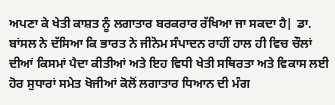ਅਪਣਾ ਕੇ ਖੇਤੀ ਕਾਸ਼ਤ ਨੂੰ ਲਗਾਤਾਰ ਬਰਕਰਾਰ ਰੱਖਿਆ ਜਾ ਸਕਦਾ ਹੈ| ਡਾ. ਬਾਂਸਲ ਨੇ ਦੱਸਿਆ ਕਿ ਭਾਰਤ ਨੇ ਜੀਨੋਮ ਸੰਪਾਦਨ ਰਾਹੀਂ ਹਾਲ ਹੀ ਵਿਚ ਚੌਲਾਂ ਦੀਆਂ ਕਿਸਮਾਂ ਪੈਦਾ ਕੀਤੀਆਂ ਅਤੇ ਇਹ ਵਿਧੀ ਖੇਤੀ ਸਥਿਰਤਾ ਅਤੇ ਵਿਕਾਸ ਲਈ ਹੋਰ ਸੁਧਾਰਾਂ ਸਮੇਤ ਖੋਜੀਆਂ ਕੋਲੋਂ ਲਗਾਤਾਰ ਧਿਆਨ ਦੀ ਮੰਗ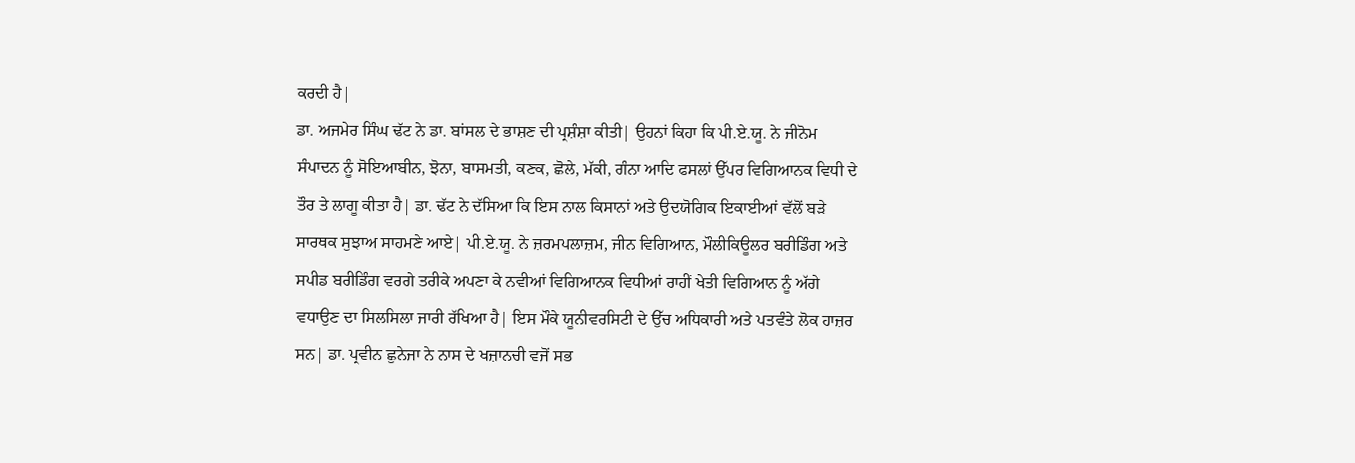ਕਰਦੀ ਹੈ|
ਡਾ. ਅਜਮੇਰ ਸਿੰਘ ਢੱਟ ਨੇ ਡਾ. ਬਾਂਸਲ ਦੇ ਭਾਸ਼ਣ ਦੀ ਪ੍ਰਸ਼ੰਸ਼ਾ ਕੀਤੀ| ਉਹਨਾਂ ਕਿਹਾ ਕਿ ਪੀ.ਏ.ਯੂ. ਨੇ ਜੀਨੋਮ ਸੰਪਾਦਨ ਨੂੰ ਸੋਇਆਬੀਨ, ਝੋਨਾ, ਬਾਸਮਤੀ, ਕਣਕ, ਛੋਲੇ, ਮੱਕੀ, ਗੰਨਾ ਆਦਿ ਫਸਲਾਂ ਉੱਪਰ ਵਿਗਿਆਨਕ ਵਿਧੀ ਦੇ ਤੌਰ ਤੇ ਲਾਗੂ ਕੀਤਾ ਹੈ| ਡਾ. ਢੱਟ ਨੇ ਦੱਸਿਆ ਕਿ ਇਸ ਨਾਲ ਕਿਸਾਨਾਂ ਅਤੇ ਉਦਯੋਗਿਕ ਇਕਾਈਆਂ ਵੱਲੋਂ ਬੜੇ ਸਾਰਥਕ ਸੁਝਾਅ ਸਾਹਮਣੇ ਆਏ| ਪੀ.ਏ.ਯੂ. ਨੇ ਜ਼ਰਮਪਲਾਜ਼ਮ, ਜੀਨ ਵਿਗਿਆਨ, ਮੌਲੀਕਿਊਲਰ ਬਰੀਡਿੰਗ ਅਤੇ ਸਪੀਡ ਬਰੀਡਿੰਗ ਵਰਗੇ ਤਰੀਕੇ ਅਪਣਾ ਕੇ ਨਵੀਆਂ ਵਿਗਿਆਨਕ ਵਿਧੀਆਂ ਰਾਹੀਂ ਖੇਤੀ ਵਿਗਿਆਨ ਨੂੰ ਅੱਗੇ ਵਧਾਉਣ ਦਾ ਸਿਲਸਿਲਾ ਜਾਰੀ ਰੱਖਿਆ ਹੈ| ਇਸ ਮੌਕੇ ਯੂਨੀਵਰਸਿਟੀ ਦੇ ਉੱਚ ਅਧਿਕਾਰੀ ਅਤੇ ਪਤਵੰਤੇ ਲੋਕ ਹਾਜ਼ਰ ਸਨ| ਡਾ. ਪ੍ਰਵੀਨ ਛੁਨੇਜਾ ਨੇ ਨਾਸ ਦੇ ਖਜ਼ਾਨਚੀ ਵਜੋਂ ਸਭ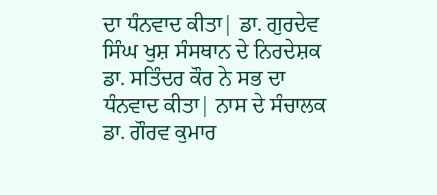ਦਾ ਧੰਨਵਾਦ ਕੀਤਾ| ਡਾ. ਗੁਰਦੇਵ ਸਿੰਘ ਖੁਸ਼ ਸੰਸਥਾਨ ਦੇ ਨਿਰਦੇਸ਼ਕ ਡਾ. ਸਤਿੰਦਰ ਕੌਰ ਨੇ ਸਭ ਦਾ ਧੰਨਵਾਦ ਕੀਤਾ| ਨਾਸ ਦੇ ਸੰਚਾਲਕ ਡਾ. ਗੌਰਵ ਕੁਮਾਰ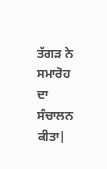ਤੱਗੜ ਨੇ ਸਮਾਰੋਹ ਦਾ ਸੰਚਾਲਨ ਕੀਤਾ|